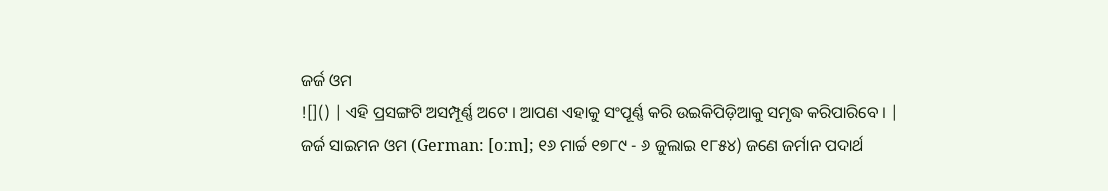ଜର୍ଜ ଓମ
![]() | ଏହି ପ୍ରସଙ୍ଗଟି ଅସମ୍ପୂର୍ଣ୍ଣ ଅଟେ । ଆପଣ ଏହାକୁ ସଂପୂର୍ଣ୍ଣ କରି ଉଇକିପିଡ଼ିଆକୁ ସମୃଦ୍ଧ କରିପାରିବେ । |
ଜର୍ଜ ସାଇମନ ଓମ (German: [oːm]; ୧୬ ମାର୍ଚ୍ଚ ୧୭୮୯ - ୬ ଜୁଲାଇ ୧୮୫୪) ଜଣେ ଜର୍ମାନ ପଦାର୍ଥ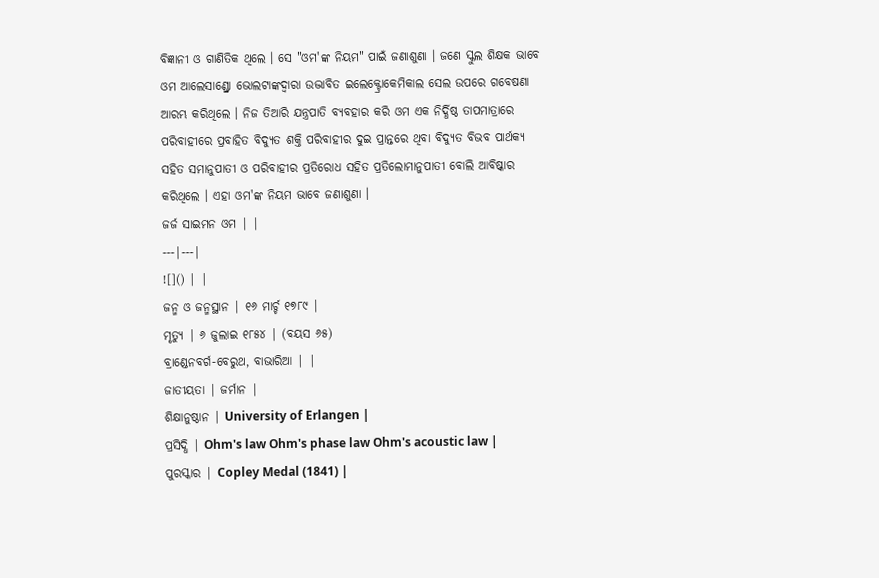ବିଜ୍ଞାନୀ ଓ ଗାଣିତିକ ଥିଲେ । ସେ "ଓମ'ଙ୍କ ନିୟମ" ପାଇଁ ଜଣାଶୁଣା । ଜଣେ ସ୍କୁଲ ଶିକ୍ଷକ ଭାବେ ଓମ ଆଲେସାଣ୍ଡ୍ରୋ ଭୋଲଟାଙ୍କଦ୍ୱାରା ଉଦ୍ଭାବିତ ଇଲେକ୍ଟ୍ରୋକେମିକାଲ ସେଲ ଉପରେ ଗବେଷଣା ଆରମ୍ଭ କରିଥିଲେ । ନିଜ ତିଆରି ଯନ୍ତ୍ରପାତି ବ୍ୟବହାର କରି ଓମ ଏକ ନିର୍ଦ୍ଧିଷ୍ଠ ତାପମାତ୍ରାରେ ପରିବାହୀରେ ପ୍ରବାହିତ ବିଦ୍ୟୁତ ଶକ୍ତି ପରିବାହୀର ଦୁଇ ପ୍ରାନ୍ତରେ ଥିବା ବିଦ୍ୟୁତ ବିଭବ ପାର୍ଥକ୍ୟ ସହିତ ସମାନୁପାତୀ ଓ ପରିବାହୀର ପ୍ରତିରୋଧ ସହିତ ପ୍ରତିଲୋମାନୁପାତୀ ବୋଲି ଆବିଷ୍କାର କରିଥିଲେ । ଏହା ଓମ'ଙ୍କ ନିୟମ ଭାବେ ଜଣାଶୁଣା ।
ଜର୍ଜ ସାଇମନ ଓମ | |
---|---|
![]() | |
ଜନ୍ମ ଓ ଜନ୍ମସ୍ଥାନ | ୧୬ ମାର୍ଚ୍ଚ ୧୭୮୯ |
ମୃତ୍ୟୁ | ୬ ଜୁଲାଇ ୧୮୫୪ | (ବୟସ ୬୫)
ବ୍ରାଣ୍ଡେନବର୍ଗ-ବେରୁଥ, ବାଭାରିଆ | |
ଜାତୀୟତା | ଜର୍ମାନ |
ଶିକ୍ଷାନୁଷ୍ଠାନ | University of Erlangen |
ପ୍ରସିଦ୍ଧି | Ohm's law Ohm's phase law Ohm's acoustic law |
ପୁରସ୍କାର | Copley Medal (1841) |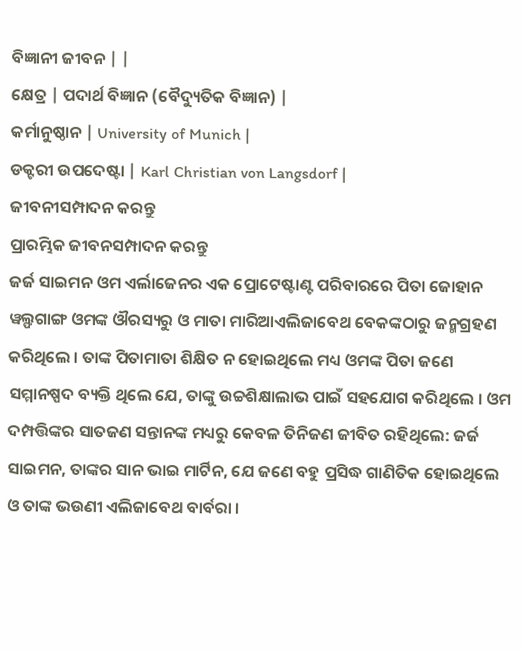ବିଜ୍ଞାନୀ ଜୀବନ | |
କ୍ଷେତ୍ର | ପଦାର୍ଥ ବିଜ୍ଞାନ (ବୈଦ୍ୟୁତିକ ବିଜ୍ଞାନ) |
କର୍ମାନୁଷ୍ଠାନ | University of Munich |
ଡକ୍ଟରୀ ଉପଦେଷ୍ଟା | Karl Christian von Langsdorf |
ଜୀବନୀସମ୍ପାଦନ କରନ୍ତୁ
ପ୍ରାରମ୍ଭିକ ଜୀବନସମ୍ପାଦନ କରନ୍ତୁ
ଜର୍ଜ ସାଇମନ ଓମ ଏର୍ଲାଜେନର ଏକ ପ୍ରୋଟେଷ୍ଟାଣ୍ଟ ପରିବାରରେ ପିତା ଜୋହାନ ୱଲ୍ଫଗାଙ୍ଗ ଓମଙ୍କ ଔରସ୍ୟରୁ ଓ ମାତା ମାରିଆଏଲିଜାବେଥ ବେକଙ୍କଠାରୁ ଜନ୍ମଗ୍ରହଣ କରିଥିଲେ । ତାଙ୍କ ପିତାମାତା ଶିକ୍ଷିତ ନ ହୋଇଥିଲେ ମଧ୍ୟ ଓମଙ୍କ ପିତା ଜଣେ ସମ୍ମାନଷ୍ପଦ ବ୍ୟକ୍ତି ଥିଲେ ଯେ, ତାଙ୍କୁ ଉଚ୍ଚଶିକ୍ଷାଲାଭ ପାଇଁ ସହଯୋଗ କରିଥିଲେ । ଓମ ଦମ୍ପତ୍ତିଙ୍କର ସାତଜଣ ସନ୍ତାନଙ୍କ ମଧ୍ୟରୁ କେବଳ ତିନିଜଣ ଜୀବିତ ରହିଥିଲେ: ଜର୍ଜ ସାଇମନ, ତାଙ୍କର ସାନ ଭାଇ ମାର୍ଟିନ, ଯେ ଜଣେ ବହୁ ପ୍ରସିଦ୍ଧ ଗାଣିତିକ ହୋଇଥିଲେ ଓ ତାଙ୍କ ଭଉଣୀ ଏଲିଜାବେଥ ବାର୍ବରା ।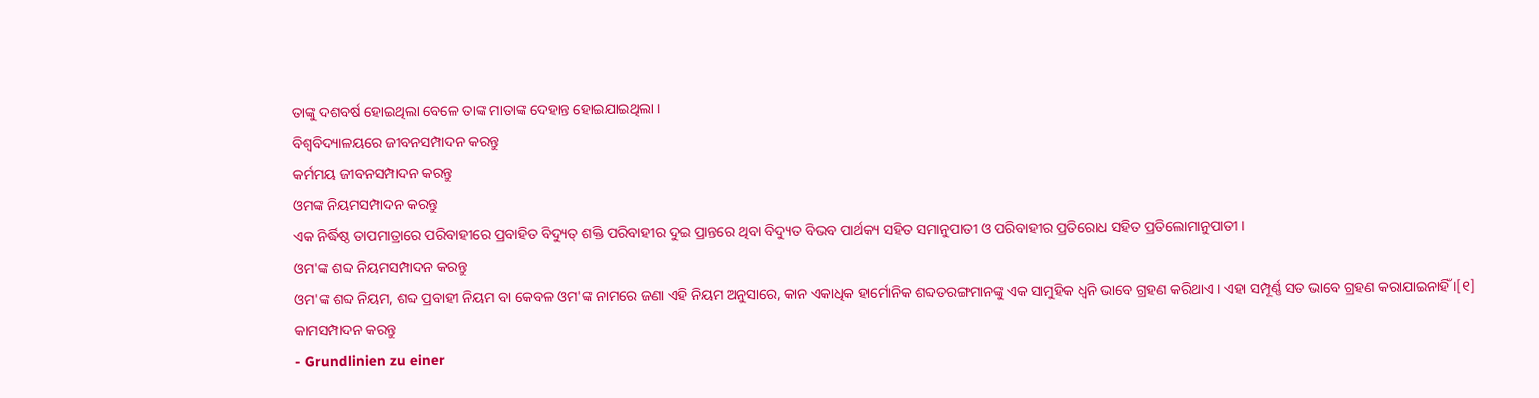ତାଙ୍କୁ ଦଶବର୍ଷ ହୋଇଥିଲା ବେଳେ ତାଙ୍କ ମାତାଙ୍କ ଦେହାନ୍ତ ହୋଇଯାଇଥିଲା ।
ବିଶ୍ୱବିଦ୍ୟାଳୟରେ ଜୀବନସମ୍ପାଦନ କରନ୍ତୁ
କର୍ମମୟ ଜୀବନସମ୍ପାଦନ କରନ୍ତୁ
ଓମଙ୍କ ନିୟମସମ୍ପାଦନ କରନ୍ତୁ
ଏକ ନିର୍ଦ୍ଧିଷ୍ଠ ତାପମାତ୍ରାରେ ପରିବାହୀରେ ପ୍ରବାହିତ ବିଦ୍ୟୁତ୍ ଶକ୍ତି ପରିବାହୀର ଦୁଇ ପ୍ରାନ୍ତରେ ଥିବା ବିଦ୍ୟୁତ ବିଭବ ପାର୍ଥକ୍ୟ ସହିତ ସମାନୁପାତୀ ଓ ପରିବାହୀର ପ୍ରତିରୋଧ ସହିତ ପ୍ରତିଲୋମାନୁପାତୀ ।
ଓମ'ଙ୍କ ଶବ୍ଦ ନିୟମସମ୍ପାଦନ କରନ୍ତୁ
ଓମ'ଙ୍କ ଶବ୍ଦ ନିୟମ, ଶବ୍ଦ ପ୍ରବାହୀ ନିୟମ ବା କେବଳ ଓମ'ଙ୍କ ନାମରେ ଜଣା ଏହି ନିୟମ ଅନୁସାରେ, କାନ ଏକାଧିକ ହାର୍ମୋନିକ ଶବ୍ଦତରଙ୍ଗମାନଙ୍କୁ ଏକ ସାମୁହିକ ଧ୍ୱନି ଭାବେ ଗ୍ରହଣ କରିଥାଏ । ଏହା ସମ୍ପୂର୍ଣ୍ଣ ସତ ଭାବେ ଗ୍ରହଣ କରାଯାଇନାହିଁ ।[୧]
କାମସମ୍ପାଦନ କରନ୍ତୁ
- Grundlinien zu einer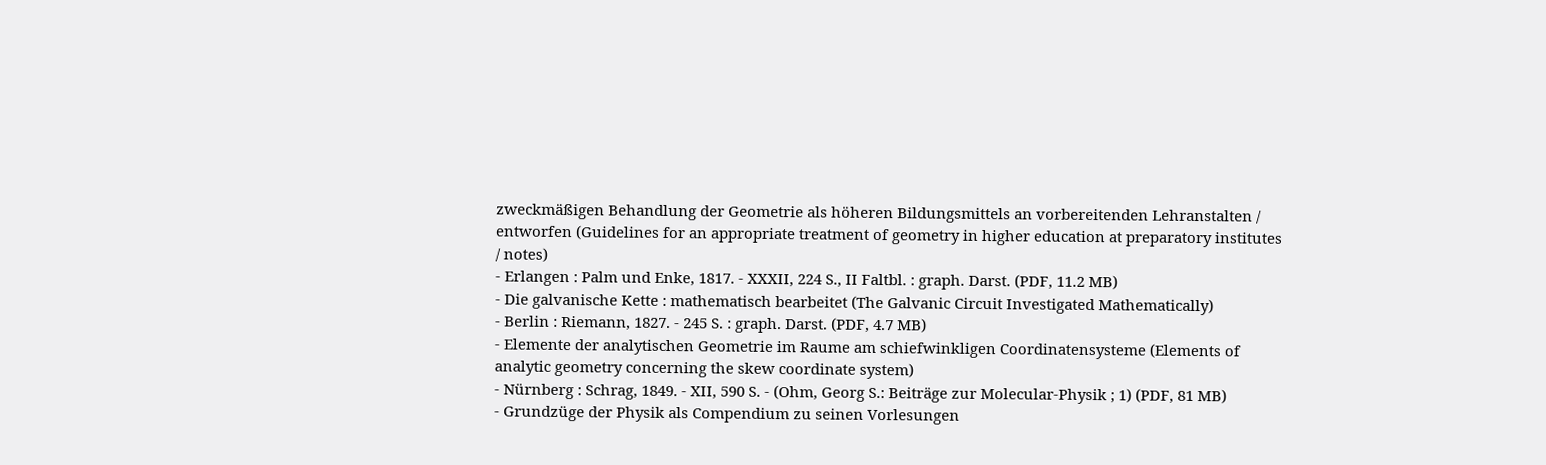zweckmäßigen Behandlung der Geometrie als höheren Bildungsmittels an vorbereitenden Lehranstalten / entworfen (Guidelines for an appropriate treatment of geometry in higher education at preparatory institutes / notes)
- Erlangen : Palm und Enke, 1817. - XXXII, 224 S., II Faltbl. : graph. Darst. (PDF, 11.2 MB)
- Die galvanische Kette : mathematisch bearbeitet (The Galvanic Circuit Investigated Mathematically)
- Berlin : Riemann, 1827. - 245 S. : graph. Darst. (PDF, 4.7 MB)
- Elemente der analytischen Geometrie im Raume am schiefwinkligen Coordinatensysteme (Elements of analytic geometry concerning the skew coordinate system)
- Nürnberg : Schrag, 1849. - XII, 590 S. - (Ohm, Georg S.: Beiträge zur Molecular-Physik ; 1) (PDF, 81 MB)
- Grundzüge der Physik als Compendium zu seinen Vorlesungen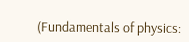(Fundamentals of physics: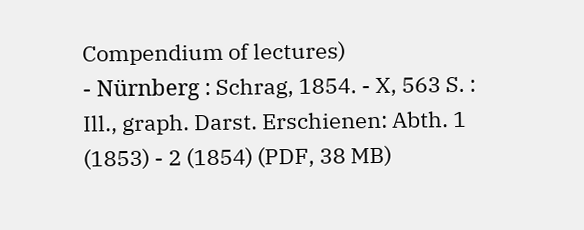Compendium of lectures)
- Nürnberg : Schrag, 1854. - X, 563 S. : Ill., graph. Darst. Erschienen: Abth. 1 (1853) - 2 (1854) (PDF, 38 MB)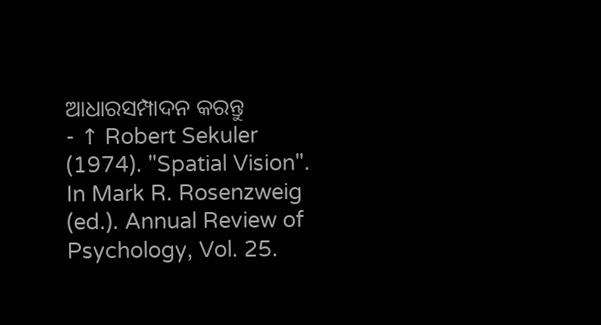ଆଧାରସମ୍ପାଦନ କରନ୍ତୁ
- ↑ Robert Sekuler (1974). "Spatial Vision". In Mark R. Rosenzweig (ed.). Annual Review of Psychology, Vol. 25.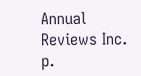Annual Reviews Inc. p.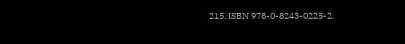215. ISBN 978-0-8243-0225-2.